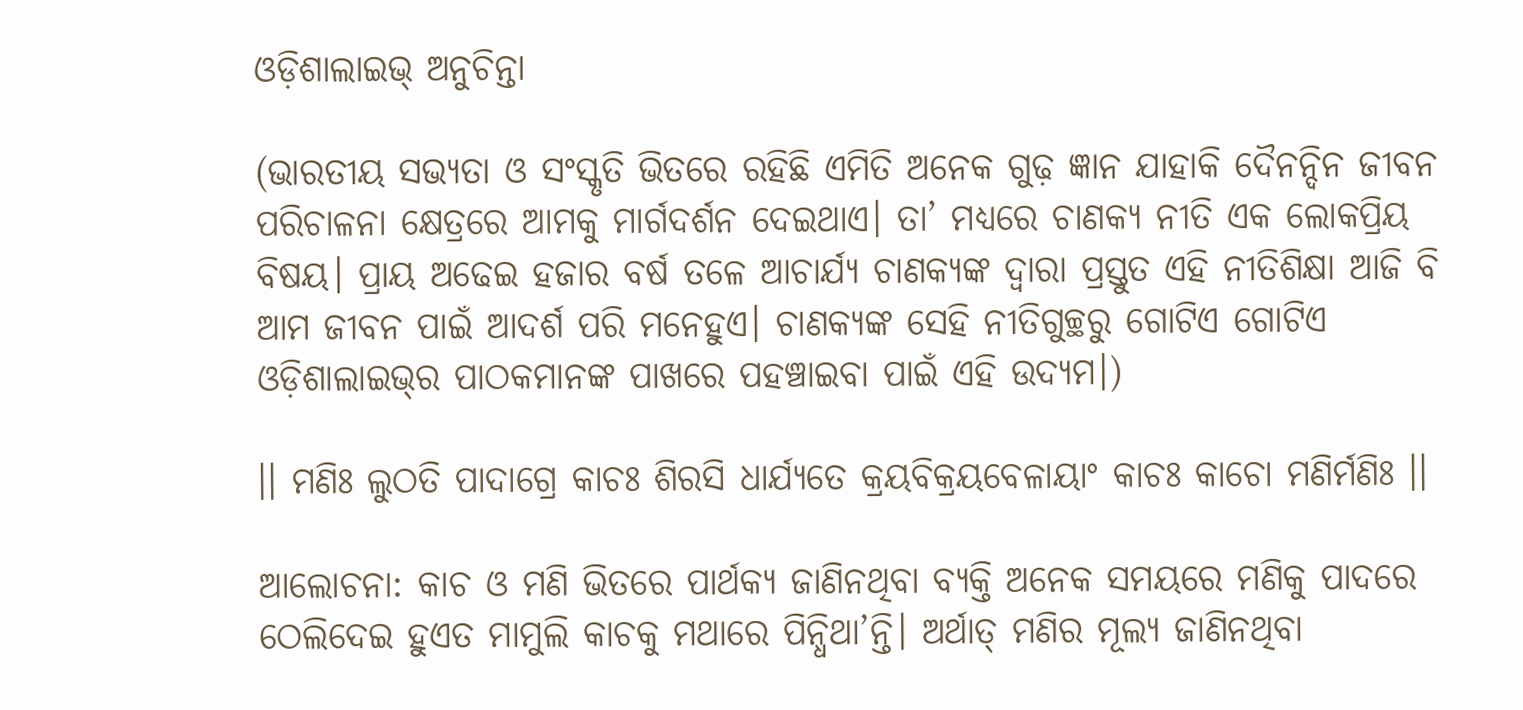ଓଡ଼ିଶାଲାଇଭ୍‌ ଅନୁଚିନ୍ତା

(ଭାରତୀୟ ସଭ୍ୟତା ଓ ସଂସ୍କୃତି ଭିତରେ ରହିଛି ଏମିତି ଅନେକ ଗୁଢ଼ ଜ୍ଞାନ ଯାହାକି ଦୈନନ୍ଦିନ ଜୀବନ ପରିଚାଳନା କ୍ଷେତ୍ରରେ ଆମକୁ ମାର୍ଗଦର୍ଶନ ଦେଇଥାଏ। ତା’ ମଧ୍ୟରେ ଚାଣକ୍ୟ ନୀତି ଏକ ଲୋକପ୍ରିୟ ବିଷୟ। ପ୍ରାୟ ଅଢେଇ ହଜାର ବର୍ଷ ତଳେ ଆଚାର୍ଯ୍ୟ ଚାଣକ୍ୟଙ୍କ ଦ୍ୱାରା ପ୍ରସ୍ତୁତ ଏହି ନୀତିଶିକ୍ଷା ଆଜି ବି ଆମ ଜୀବନ ପାଇଁ ଆଦର୍ଶ ପରି ମନେହୁଏ। ଚାଣକ୍ୟଙ୍କ ସେହି ନୀତିଗୁଚ୍ଛରୁ ଗୋଟିଏ ଗୋଟିଏ ଓଡ଼ିଶାଲାଇଭ୍‍ର ପାଠକମାନଙ୍କ ପାଖରେ ପହଞ୍ଚାଇବା ପାଇଁ ଏହି ଉଦ୍ୟମ।)

।। ମଣିଃ ଲୁଠତି ପାଦାଗ୍ରେ କାଚଃ ଶିରସି ଧାର୍ଯ୍ୟତେ କ୍ରୟବିକ୍ରୟବେଳାୟାଂ କାଚଃ କାଚୋ ମଣିର୍ମଣିଃ ।।

ଆଲୋଚନା: କାଚ ଓ ମଣି ଭିତରେ ପାର୍ଥକ୍ୟ ଜାଣିନଥିବା ବ୍ୟକ୍ତି ଅନେକ ସମୟରେ ମଣିକୁ ପାଦରେ ଠେଲିଦେଇ ହୁଏତ ମାମୁଲି କାଚକୁ ମଥାରେ ପିନ୍ଧିଥା’ନ୍ତି। ଅର୍ଥାତ୍‍ ମଣିର ମୂଲ୍ୟ ଜାଣିନଥିବା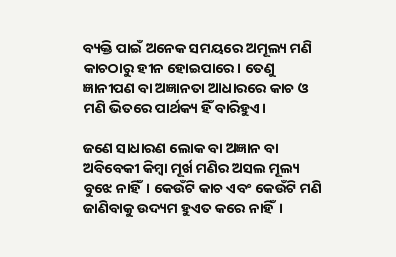ବ୍ୟକ୍ତି ପାଇଁ ଅନେକ ସମୟରେ ଅମୂଲ୍ୟ ମଣି କାଚଠାରୁ ହୀନ ହୋ‍ଇପାରେ। ତେଣୁ ଜ୍ଞାନୀପଣ ବା ଅଜ୍ଞାନତା ଆଧାରରେ କାଚ ଓ ମଣି ଭିତରେ ପାର୍ଥକ୍ୟ ହିଁ ବାରିହୁଏ।

ଜଣେ ସାଧାରଣ ଲୋକ ବା ଅଜ୍ଞାନ ବା ଅବିବେକୀ କିମ୍ବା ମୂର୍ଖ ମଣିର ଅସଲ ମୂଲ୍ୟ ବୁଝେ ନାହିଁ। କେଉଁଟି କାଚ ଏବଂ କେଉଁଟି ମଣି ଜାଣିବାକୁ ଉଦ୍ୟମ ହୁଏତ କରେ ନାହିଁ।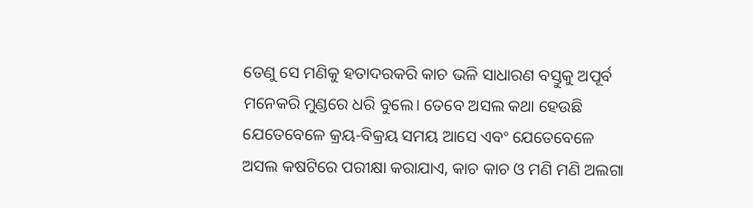ତେଣୁ ସେ ମଣିକୁ ହତାଦରକରି କାଚ ଭଳି ସାଧାରଣ ବସ୍ତୁକୁ ଅପୂର୍ବ ମନେକରି ମୁଣ୍ଡରେ ଧରି ବୁଲେ। ତେବେ ଅସଲ କଥା ହେଉଛି ଯେତେବେଳେ କ୍ରୟ-ବିକ୍ରୟ ସମୟ ଆସେ ଏବଂ ଯେତେବେଳେ ଅସଲ କଷଟିରେ ପରୀକ୍ଷା କରାଯାଏ, କାଚ କାଚ ଓ ମଣି ମଣି ଅଲଗା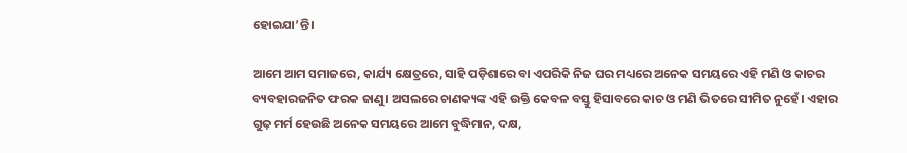ହୋ‍ଇଯା’ନ୍ତି।

ଆମେ ଆମ ସମାଜରେ, କାର୍ଯ୍ୟ କ୍ଷେତ୍ରରେ, ସାହି ପଡ଼ିଶାରେ ବା ଏପରିକି ନିଜ ଘର ମଧ୍ୟରେ ଅନେକ ସମୟରେ ଏହି ମଣି ଓ କାଚର ବ୍ୟବହାରଜନିତ ଫରକ ଜାଣୁ। ଅସଲରେ ଚାଣକ୍ୟଙ୍କ ଏହି ଉକ୍ତି କେବଳ ବସ୍ତୁ ହିସାବରେ କାଚ ଓ ମଣି ଭିତରେ ସୀମିତ ନୁହେଁ। ଏହାର ଗୁଢ଼ ମର୍ମ ହେଉଛି ଅନେକ ସମୟରେ ଆମେ ବୁଦ୍ଧିମାନ, ଦକ୍ଷ,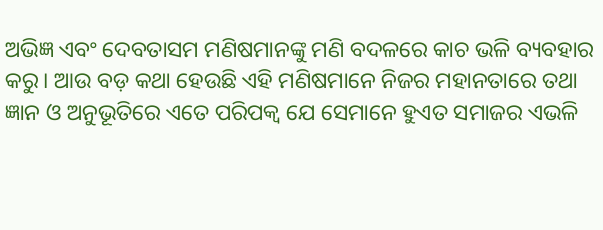ଅଭିଜ୍ଞ ଏବଂ ଦେବତାସମ ମଣିଷମାନଙ୍କୁ ମଣି ବଦଳରେ କାଚ ଭଳି ବ୍ୟବହାର କରୁ। ଆଉ ବଡ଼ କଥା ହେଉଛି ଏହି ମଣିଷମାନେ ନିଜର ମହାନତାରେ ତଥା ଜ୍ଞାନ ଓ ଅନୁଭୂତିରେ ଏତେ ପରିପକ୍ୱ ଯେ ସେମାନେ ହୁଏତ ସମାଜର ଏଭଳି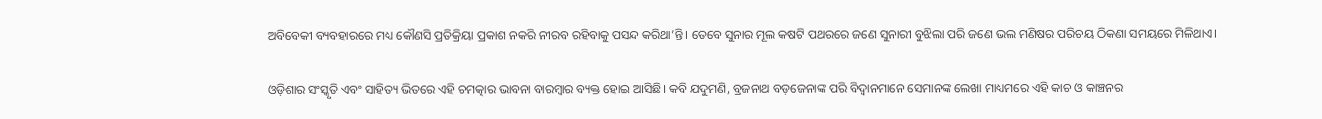ଅବିବେକୀ ବ୍ୟବହାରରେ ମଧ୍ୟ କୌଣସି ପ୍ରତିକ୍ରିୟା ପ୍ରକାଶ ନକରି ନୀରବ ରହିବାକୁ ପସନ୍ଦ କରିଥା’ନ୍ତି। ତେବେ ସୁନାର ମୂଲ କଷଟି ପଥରରେ ଜଣେ ସୁନାରୀ ବୁଝିଲା ପରି ଜଣେ ଭଲ ମଣିଷର ପରିଚୟ ଠିକଣା ସମୟରେ ମିଳିଥାଏ।

ଓଡ଼ିଶାର ସଂସ୍କୃତି ଏବଂ ସାହିତ୍ୟ ଭିତରେ ଏହି ଚମତ୍କାର ଭାବନା ବାରମ୍ବାର ବ୍ୟକ୍ତ ହୋ‍ଇ ଆସିଛି। କବି ଯଦୁମଣି, ବ୍ରଜନାଥ ବଡ଼ଜେନାଙ୍କ ପରି ବିଦ୍ୱାନମାନେ ସେମାନଙ୍କ ଲେଖା ମାଧ୍ୟମରେ ଏହି କାଚ ଓ କାଞ୍ଚନର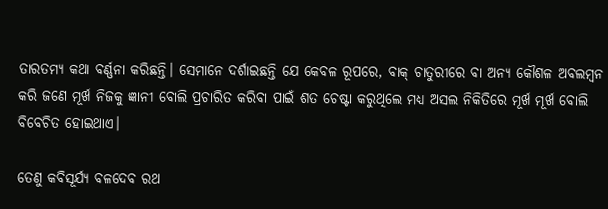ତାରତମ୍ୟ କଥା ବର୍ଣ୍ଣନା କରିଛନ୍ତି। ସେମାନେ ଦର୍ଶାଇଛନ୍ତି ଯେ କେବଳ ରୂପରେ, ବାକ୍‍ ଚାତୁରୀରେ ବା ଅନ୍ୟ କୌଶଳ ଅବଲମ୍ବନ କରି ଜଣେ ମୂର୍ଖ ନିଜକୁ ଜ୍ଞାନୀ ବୋଲି ପ୍ରଚାରିତ କରିବା ପାଇଁ ଶତ ଚେଷ୍ଟା କରୁଥିଲେ ମଧ୍ୟ ଅସଲ ନିକିତିରେ ମୂର୍ଖ ମୂର୍ଖ ବୋଲି ବିବେଚିତ ହୋ‍ଇଥାଏ।

ତେଣୁ କବିସୂର୍ଯ୍ୟ ବଳଦେବ ରଥ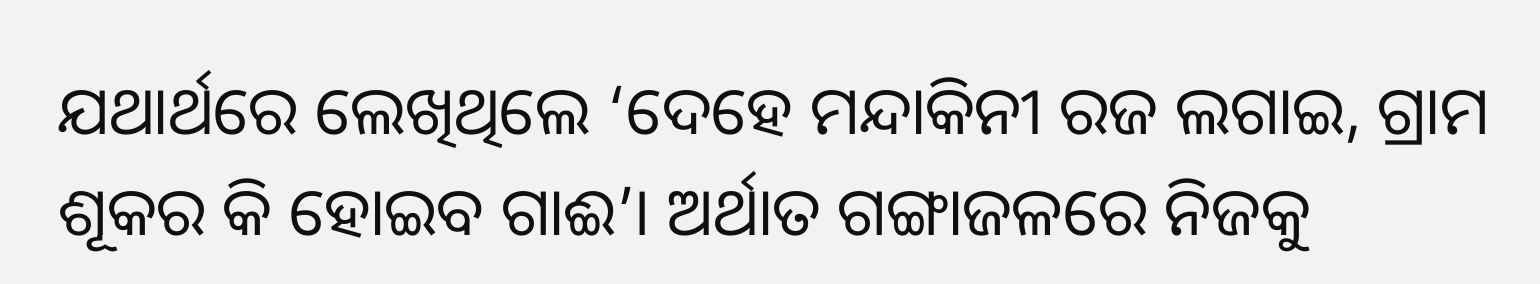ଯଥାର୍ଥରେ ଲେଖିଥିଲେ ‘ଦେହେ ମନ୍ଦାକିନୀ ରଜ ଲଗାଇ, ଗ୍ରାମ ଶୂକର କି ହୋ‍ଇବ ଗାଈ’। ଅର୍ଥାତ ଗଙ୍ଗାଜଳରେ ନିଜକୁ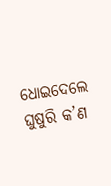ଧୋ‍ଇଦେଲେ ଘୁଷୁରି କ’ଣ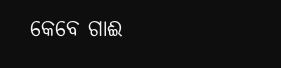କେବେ ଗାଈ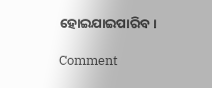ହୋ‍ଇଯାଇପାରିବ।

Comment